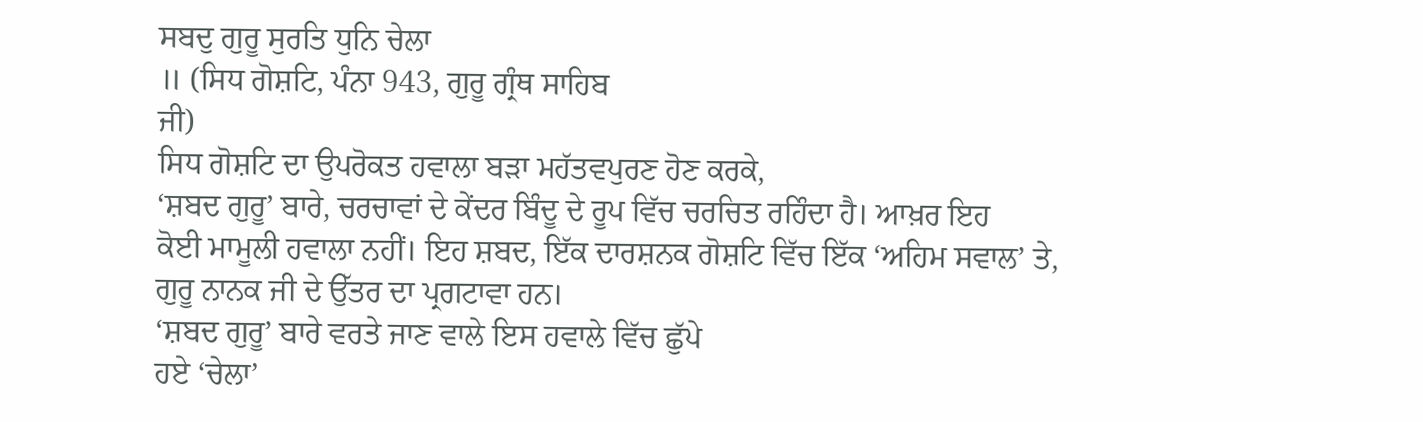ਸਬਦੁ ਗੁਰੂ ਸੁਰਤਿ ਧੁਨਿ ਚੇਲਾ
॥ (ਸਿਧ ਗੋਸ਼ਟਿ, ਪੰਨਾ 943, ਗੁਰੂ ਗ੍ਰੰਥ ਸਾਹਿਬ
ਜੀ)
ਸਿਧ ਗੋਸ਼ਟਿ ਦਾ ਉਪਰੋਕਤ ਹਵਾਲਾ ਬੜਾ ਮਹੱਤਵਪੁਰਣ ਹੋਣ ਕਰਕੇ,
‘ਸ਼ਬਦ ਗੁਰੂ’ ਬਾਰੇ, ਚਰਚਾਵਾਂ ਦੇ ਕੇਂਦਰ ਬਿੰਦੂ ਦੇ ਰੂਪ ਵਿੱਚ ਚਰਚਿਤ ਰਹਿੰਦਾ ਹੈ। ਆਖ਼ਰ ਇਹ
ਕੋਈ ਮਾਮੂਲੀ ਹਵਾਲਾ ਨਹੀਂ। ਇਹ ਸ਼ਬਦ, ਇੱਕ ਦਾਰਸ਼ਨਕ ਗੋਸ਼ਟਿ ਵਿੱਚ ਇੱਕ ‘ਅਹਿਮ ਸਵਾਲ’ ਤੇ,
ਗੁਰੂ ਨਾਨਕ ਜੀ ਦੇ ਉੱਤਰ ਦਾ ਪ੍ਰਗਟਾਵਾ ਹਨ।
‘ਸ਼ਬਦ ਗੁਰੂ’ ਬਾਰੇ ਵਰਤੇ ਜਾਣ ਵਾਲੇ ਇਸ ਹਵਾਲੇ ਵਿੱਚ ਛੁੱਪੇ
ਹਏ ‘ਚੇਲਾ’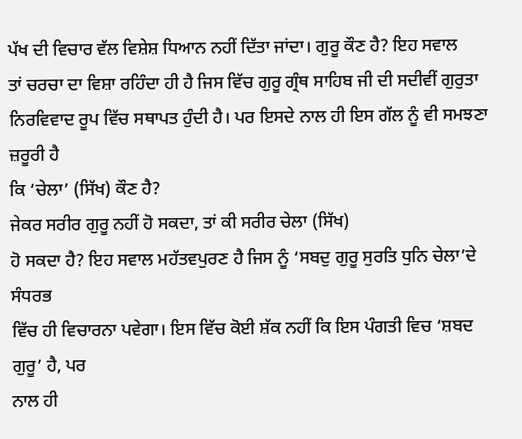ਪੱਖ ਦੀ ਵਿਚਾਰ ਵੱਲ ਵਿਸ਼ੇਸ਼ ਧਿਆਨ ਨਹੀਂ ਦਿੱਤਾ ਜਾਂਦਾ। ਗੁਰੂ ਕੌਣ ਹੈ? ਇਹ ਸਵਾਲ
ਤਾਂ ਚਰਚਾ ਦਾ ਵਿਸ਼ਾ ਰਹਿੰਦਾ ਹੀ ਹੈ ਜਿਸ ਵਿੱਚ ਗੁਰੂ ਗ੍ਰੰਥ ਸਾਹਿਬ ਜੀ ਦੀ ਸਦੀਵੀਂ ਗੁਰੁਤਾ
ਨਿਰਵਿਵਾਦ ਰੂਪ ਵਿੱਚ ਸਥਾਪਤ ਹੁੰਦੀ ਹੈ। ਪਰ ਇਸਦੇ ਨਾਲ ਹੀ ਇਸ ਗੱਲ ਨੂੰ ਵੀ ਸਮਝਣਾ ਜ਼ਰੂਰੀ ਹੈ
ਕਿ ‘ਚੇਲਾ’ (ਸਿੱਖ) ਕੌਣ ਹੈ?
ਜੇਕਰ ਸਰੀਰ ਗੁਰੂ ਨਹੀਂ ਹੋ ਸਕਦਾ, ਤਾਂ ਕੀ ਸਰੀਰ ਚੇਲਾ (ਸਿੱਖ)
ਹੋ ਸਕਦਾ ਹੈ? ਇਹ ਸਵਾਲ ਮਹੱਤਵਪੁਰਣ ਹੈ ਜਿਸ ਨੂੰ ‘ਸਬਦੁ ਗੁਰੂ ਸੁਰਤਿ ਧੁਨਿ ਚੇਲਾ’ਦੇ ਸੰਧਰਭ
ਵਿੱਚ ਹੀ ਵਿਚਾਰਨਾ ਪਵੇਗਾ। ਇਸ ਵਿੱਚ ਕੋਈ ਸ਼ੱਕ ਨਹੀਂ ਕਿ ਇਸ ਪੰਗਤੀ ਵਿਚ ‘ਸ਼ਬਦ ਗੁਰੂ’ ਹੈ, ਪਰ
ਨਾਲ ਹੀ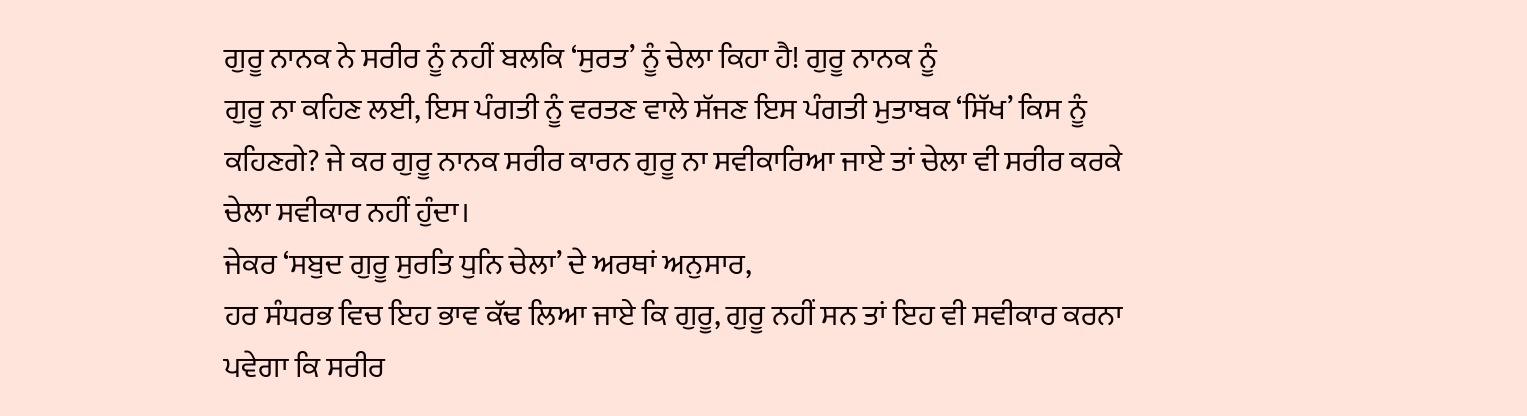ਗੁਰੂ ਨਾਨਕ ਨੇ ਸਰੀਰ ਨੂੰ ਨਹੀਂ ਬਲਕਿ ‘ਸੁਰਤ’ ਨੂੰ ਚੇਲਾ ਕਿਹਾ ਹੈ! ਗੁਰੂ ਨਾਨਕ ਨੂੰ
ਗੁਰੂ ਨਾ ਕਹਿਣ ਲਈ, ਇਸ ਪੰਗਤੀ ਨੂੰ ਵਰਤਣ ਵਾਲੇ ਸੱਜਣ ਇਸ ਪੰਗਤੀ ਮੁਤਾਬਕ ‘ਸਿੱਖ’ ਕਿਸ ਨੂੰ
ਕਹਿਣਗੇ? ਜੇ ਕਰ ਗੁਰੂ ਨਾਨਕ ਸਰੀਰ ਕਾਰਨ ਗੁਰੂ ਨਾ ਸਵੀਕਾਰਿਆ ਜਾਏ ਤਾਂ ਚੇਲਾ ਵੀ ਸਰੀਰ ਕਰਕੇ
ਚੇਲਾ ਸਵੀਕਾਰ ਨਹੀਂ ਹੁੰਦਾ।
ਜੇਕਰ ‘ਸਬੁਦ ਗੁਰੂ ਸੁਰਤਿ ਧੁਨਿ ਚੇਲਾ’ ਦੇ ਅਰਥਾਂ ਅਨੁਸਾਰ,
ਹਰ ਸੰਧਰਭ ਵਿਚ ਇਹ ਭਾਵ ਕੱਢ ਲਿਆ ਜਾਏ ਕਿ ਗੁਰੂ, ਗੁਰੂ ਨਹੀਂ ਸਨ ਤਾਂ ਇਹ ਵੀ ਸਵੀਕਾਰ ਕਰਨਾ
ਪਵੇਗਾ ਕਿ ਸਰੀਰ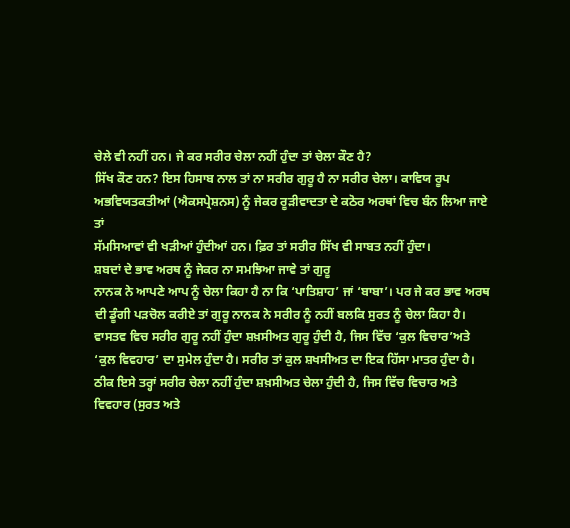ਚੇਲੇ ਵੀ ਨਹੀਂ ਹਨ। ਜੇ ਕਰ ਸਰੀਰ ਚੇਲਾ ਨਹੀਂ ਹੁੰਦਾ ਤਾਂ ਚੇਲਾ ਕੌਣ ਹੈ?
ਸਿੱਖ ਕੌਣ ਹਨ? ਇਸ ਹਿਸਾਬ ਨਾਲ ਤਾਂ ਨਾ ਸਰੀਰ ਗੁਰੂ ਹੈ ਨਾ ਸਰੀਰ ਚੇਲਾ। ਕਾਵਿਯ ਰੂਪ
ਅਭਵਿਯਤਕਤੀਆਂ (ਐਕਸਪ੍ਰੇਸ਼ਨਸ) ਨੂੰ ਜੇਕਰ ਰੂੜੀਵਾਦਤਾ ਦੇ ਕਠੋਰ ਅਰਥਾਂ ਵਿਚ ਬੰਨ ਲਿਆ ਜਾਏ ਤਾਂ
ਸੱਮਸਿਆਵਾਂ ਵੀ ਖੜੀਆਂ ਹੁੰਦੀਆਂ ਹਨ। ਫ਼ਿਰ ਤਾਂ ਸਰੀਰ ਸਿੱਖ ਵੀ ਸਾਬਤ ਨਹੀਂ ਹੁੰਦਾ।
ਸ਼ਬਦਾਂ ਦੇ ਭਾਵ ਅਰਥ ਨੂੰ ਜੇਕਰ ਨਾ ਸਮਝਿਆ ਜਾਵੇ ਤਾਂ ਗੁਰੂ
ਨਾਨਕ ਨੇ ਆਪਣੇ ਆਪ ਨੂੰ ਚੇਲਾ ਕਿਹਾ ਹੈ ਨਾ ਕਿ ‘ਪਾਤਿਸ਼ਾਹ’ ਜਾਂ ‘ਬਾਬਾ’। ਪਰ ਜੇ ਕਰ ਭਾਵ ਅਰਥ
ਦੀ ਡੂੰਗੀ ਪੜਚੋਲ ਕਰੀਏ ਤਾਂ ਗੁਰੂ ਨਾਨਕ ਨੇ ਸਰੀਰ ਨੂੰ ਨਹੀਂ ਬਲਕਿ ਸੁਰਤ ਨੂੰ ਚੇਲਾ ਕਿਹਾ ਹੈ।
ਵਾਸਤਵ ਵਿਚ ਸਰੀਰ ਗੁਰੂ ਨਹੀਂ ਹੁੰਦਾ ਸ਼ਖ਼ਸੀਅਤ ਗੁਰੂ ਹੁੰਦੀ ਹੈ, ਜਿਸ ਵਿੱਚ ‘ਕੁਲ ਵਿਚਾਰ’ਅਤੇ
‘ਕੁਲ ਵਿਵਹਾਰ’ ਦਾ ਸੁਮੇਲ ਹੁੰਦਾ ਹੈ। ਸਰੀਰ ਤਾਂ ਕੁਲ ਸ਼ਖਸੀਅਤ ਦਾ ਇਕ ਹਿੱਸਾ ਮਾਤਰ ਹੁੰਦਾ ਹੈ।
ਠੀਕ ਇਸੇ ਤਰ੍ਹਾਂ ਸਰੀਰ ਚੇਲਾ ਨਹੀਂ ਹੁੰਦਾ ਸ਼ਖ਼ਸੀਅਤ ਚੇਲਾ ਹੁੰਦੀ ਹੈ, ਜਿਸ ਵਿੱਚ ਵਿਚਾਰ ਅਤੇ
ਵਿਵਹਾਰ (ਸੁਰਤ ਅਤੇ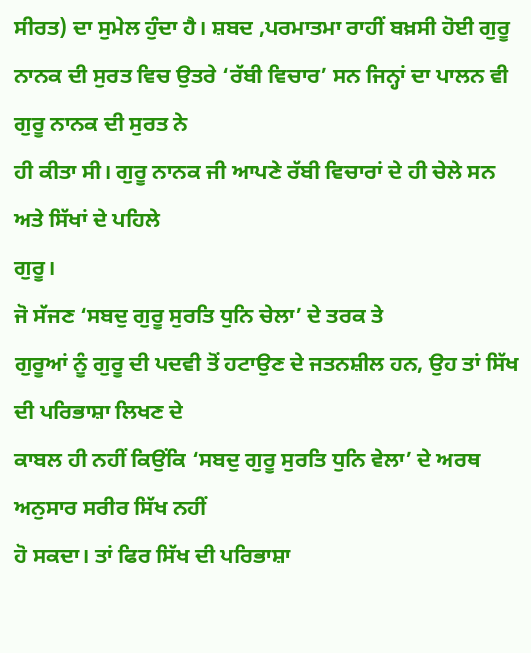ਸੀਰਤ) ਦਾ ਸੁਮੇਲ ਹੁੰਦਾ ਹੈ। ਸ਼ਬਦ ,ਪਰਮਾਤਮਾ ਰਾਹੀਂ ਬਖ਼ਸੀ ਹੋਈ ਗੁਰੂ
ਨਾਨਕ ਦੀ ਸੁਰਤ ਵਿਚ ਉਤਰੇ ‘ਰੱਬੀ ਵਿਚਾਰ’ ਸਨ ਜਿਨ੍ਹਾਂ ਦਾ ਪਾਲਨ ਵੀ ਗੁਰੂ ਨਾਨਕ ਦੀ ਸੁਰਤ ਨੇ
ਹੀ ਕੀਤਾ ਸੀ। ਗੁਰੂ ਨਾਨਕ ਜੀ ਆਪਣੇ ਰੱਬੀ ਵਿਚਾਰਾਂ ਦੇ ਹੀ ਚੇਲੇ ਸਨ ਅਤੇ ਸਿੱਖਾਂ ਦੇ ਪਹਿਲੇ
ਗੁਰੂ।
ਜੋ ਸੱਜਣ ‘ਸਬਦੁ ਗੁਰੂ ਸੁਰਤਿ ਧੁਨਿ ਚੇਲਾ’ ਦੇ ਤਰਕ ਤੇ
ਗੁਰੂਆਂ ਨੂੰ ਗੁਰੂ ਦੀ ਪਦਵੀ ਤੋਂ ਹਟਾਉਣ ਦੇ ਜਤਨਸ਼ੀਲ ਹਨ, ਉਹ ਤਾਂ ਸਿੱਖ ਦੀ ਪਰਿਭਾਸ਼ਾ ਲਿਖਣ ਦੇ
ਕਾਬਲ ਹੀ ਨਹੀਂ ਕਿਉਂਕਿ ‘ਸਬਦੁ ਗੁਰੂ ਸੁਰਤਿ ਧੁਨਿ ਵੇਲਾ’ ਦੇ ਅਰਥ ਅਨੁਸਾਰ ਸਰੀਰ ਸਿੱਖ ਨਹੀਂ
ਹੋ ਸਕਦਾ। ਤਾਂ ਫਿਰ ਸਿੱਖ ਦੀ ਪਰਿਭਾਸ਼ਾ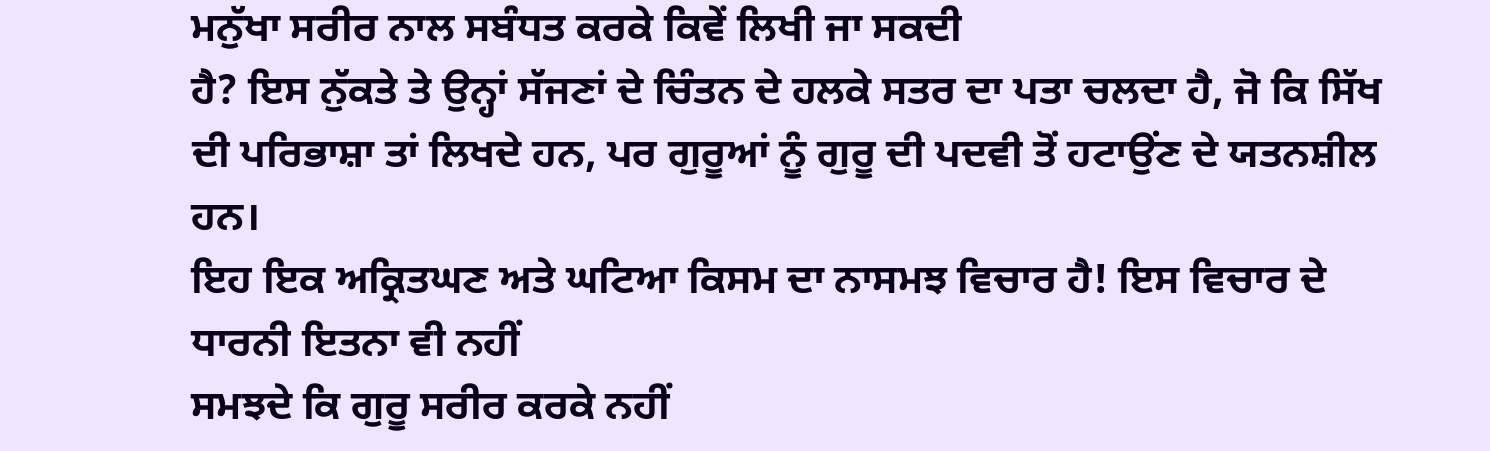ਮਨੁੱਖਾ ਸਰੀਰ ਨਾਲ ਸਬੰਧਤ ਕਰਕੇ ਕਿਵੇਂ ਲਿਖੀ ਜਾ ਸਕਦੀ
ਹੈ? ਇਸ ਨੁੱਕਤੇ ਤੇ ਉਨ੍ਹਾਂ ਸੱਜਣਾਂ ਦੇ ਚਿੰਤਨ ਦੇ ਹਲਕੇ ਸਤਰ ਦਾ ਪਤਾ ਚਲਦਾ ਹੈ, ਜੋ ਕਿ ਸਿੱਖ
ਦੀ ਪਰਿਭਾਸ਼ਾ ਤਾਂ ਲਿਖਦੇ ਹਨ, ਪਰ ਗੁਰੂਆਂ ਨੂੰ ਗੁਰੂ ਦੀ ਪਦਵੀ ਤੋਂ ਹਟਾਉਂਣ ਦੇ ਯਤਨਸ਼ੀਲ ਹਨ।
ਇਹ ਇਕ ਅਕ੍ਰਿਤਘਣ ਅਤੇ ਘਟਿਆ ਕਿਸਮ ਦਾ ਨਾਸਮਝ ਵਿਚਾਰ ਹੈ! ਇਸ ਵਿਚਾਰ ਦੇ ਧਾਰਨੀ ਇਤਨਾ ਵੀ ਨਹੀਂ
ਸਮਝਦੇ ਕਿ ਗੁਰੂ ਸਰੀਰ ਕਰਕੇ ਨਹੀਂ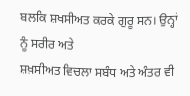ਬਲਕਿ ਸ਼ਖਸੀਅਤ ਕਰਕੇ ਗੁਰੂ ਸਨ। ਉਨ੍ਹਾਂ ਨੂੰ ਸਰੀਰ ਅਤੇ
ਸ਼ਖ਼ਸੀਅਤ ਵਿਚਲਾ ਸਬੰਧ ਅਤੇ ਅੰਤਰ ਵੀ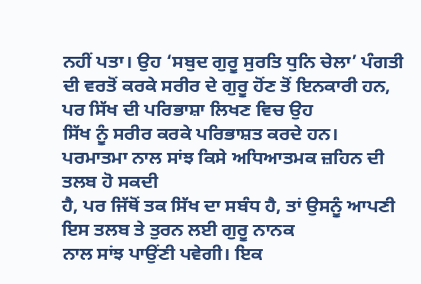ਨਹੀਂ ਪਤਾ। ਉਹ ‘ਸਬੁਦ ਗੁਰੂ ਸੁਰਤਿ ਧੁਨਿ ਚੇਲਾ’ ਪੰਗਤੀ
ਦੀ ਵਰਤੋਂ ਕਰਕੇ ਸਰੀਰ ਦੇ ਗੁਰੂ ਹੋਂਣ ਤੋਂ ਇਨਕਾਰੀ ਹਨ, ਪਰ ਸਿੱਖ ਦੀ ਪਰਿਭਾਸ਼ਾ ਲਿਖਣ ਵਿਚ ਉਹ
ਸਿੱਖ ਨੂੰ ਸਰੀਰ ਕਰਕੇ ਪਰਿਭਾਸ਼ਤ ਕਰਦੇ ਹਨ।
ਪਰਮਾਤਮਾ ਨਾਲ ਸਾਂਝ ਕਿਸੇ ਅਧਿਆਤਮਕ ਜ਼ਹਿਨ ਦੀ ਤਲਬ ਹੋ ਸਕਦੀ
ਹੈ, ਪਰ ਜਿੱਥੋਂ ਤਕ ਸਿੱਖ ਦਾ ਸਬੰਧ ਹੈ, ਤਾਂ ਉਸਨੂੰ ਆਪਣੀ ਇਸ ਤਲਬ ਤੇ ਤੁਰਨ ਲਈ ਗੁਰੂ ਨਾਨਕ
ਨਾਲ ਸਾਂਝ ਪਾਉਂਣੀ ਪਵੇਗੀ। ਇਕ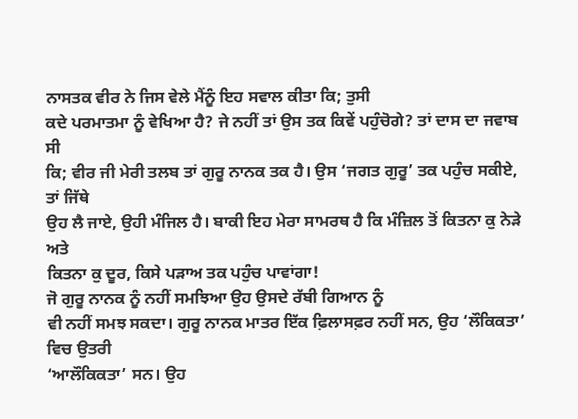ਨਾਸਤਕ ਵੀਰ ਨੇ ਜਿਸ ਵੇਲੇ ਮੈਂਨੂੰ ਇਹ ਸਵਾਲ ਕੀਤਾ ਕਿ; ਤੁਸੀ
ਕਦੇ ਪਰਮਾਤਮਾ ਨੂੰ ਵੇਖਿਆ ਹੈ? ਜੇ ਨਹੀਂ ਤਾਂ ਉਸ ਤਕ ਕਿਵੇਂ ਪਹੁੰਚੋਗੇ? ਤਾਂ ਦਾਸ ਦਾ ਜਵਾਬ ਸੀ
ਕਿ; ਵੀਰ ਜੀ ਮੇਰੀ ਤਲਬ ਤਾਂ ਗੁਰੂ ਨਾਨਕ ਤਕ ਹੈ। ਉਸ ‘ਜਗਤ ਗੁਰੂ’ ਤਕ ਪਹੁੰਚ ਸਕੀਏ, ਤਾਂ ਜਿੱਥੇ
ਉਹ ਲੈ ਜਾਏ, ਉਹੀ ਮੰਜਿਲ ਹੈ। ਬਾਕੀ ਇਹ ਮੇਰਾ ਸਾਮਰਥ ਹੈ ਕਿ ਮੰਜ਼ਿਲ ਤੋਂ ਕਿਤਨਾ ਕੁ ਨੇੜੇ ਅਤੇ
ਕਿਤਨਾ ਕੁ ਦੂਰ, ਕਿਸੇ ਪੜਾਅ ਤਕ ਪਹੁੰਚ ਪਾਵਾਂਗਾ!
ਜੋ ਗੁਰੂ ਨਾਨਕ ਨੂੰ ਨਹੀਂ ਸਮਝਿਆ ਉਹ ਉਸਦੇ ਰੱਬੀ ਗਿਆਨ ਨੂੰ
ਵੀ ਨਹੀਂ ਸਮਝ ਸਕਦਾ। ਗੁਰੂ ਨਾਨਕ ਮਾਤਰ ਇੱਕ ਫ਼ਿਲਾਸਫ਼ਰ ਨਹੀਂ ਸਨ, ਉਹ ‘ਲੌਕਿਕਤਾ’ ਵਿਚ ਉਤਰੀ
‘ਆਲੌਕਿਕਤਾ’ ਸਨ। ਉਹ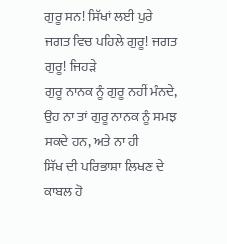ਗੁਰੂ ਸਨ! ਸਿੱਖਾਂ ਲਈ ਪੁਰੇ ਜਗਤ ਵਿਚ ਪਹਿਲੇ ਗੁਰੂ! ਜਗਤ ਗੁਰੂ! ਜਿਹੜੇ
ਗੁਰੂ ਨਾਨਕ ਨੂੰ ਗੁਰੂ ਨਹੀਂ ਮੰਨਦੇ, ਉਹ ਨਾ ਤਾਂ ਗੁਰੂ ਨਾਨਕ ਨੂੰ ਸਮਝ ਸਕਦੇ ਹਨ, ਅਤੇ ਨਾ ਹੀ
ਸਿੱਖ ਦੀ ਪਰਿਭਾਸ਼ਾ ਲਿਖਣ ਦੇ ਕਾਬਲ ਹੋ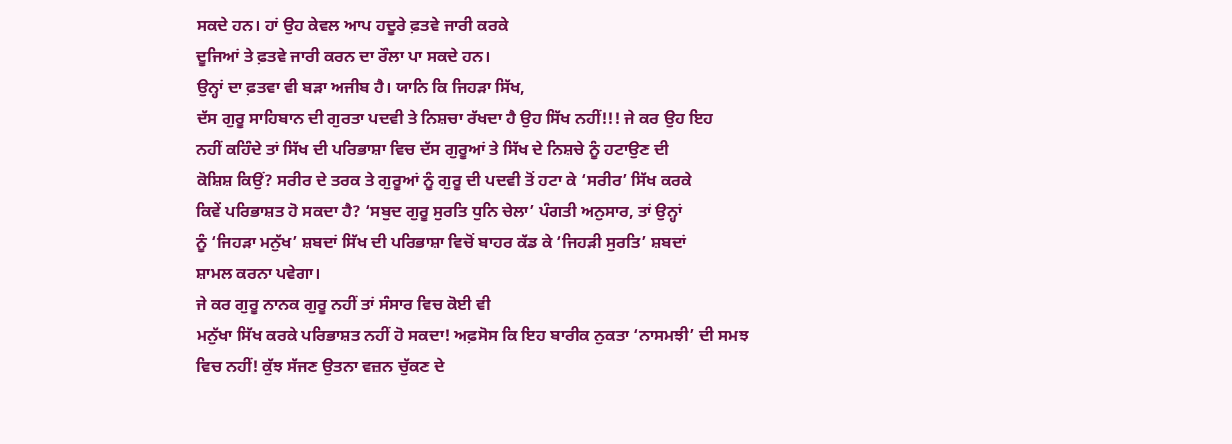ਸਕਦੇ ਹਨ। ਹਾਂ ਉਹ ਕੇਵਲ ਆਪ ਹਦੂਰੇ ਫ਼ਤਵੇ ਜਾਰੀ ਕਰਕੇ
ਦੂਜਿਆਂ ਤੇ ਫ਼ਤਵੇ ਜਾਰੀ ਕਰਨ ਦਾ ਰੌਲਾ ਪਾ ਸਕਦੇ ਹਨ।
ਉਨ੍ਹਾਂ ਦਾ ਫ਼ਤਵਾ ਵੀ ਬੜਾ ਅਜੀਬ ਹੈ। ਯਾਨਿ ਕਿ ਜਿਹੜਾ ਸਿੱਖ,
ਦੱਸ ਗੁਰੂ ਸਾਹਿਬਾਨ ਦੀ ਗੁਰਤਾ ਪਦਵੀ ਤੇ ਨਿਸ਼ਚਾ ਰੱਖਦਾ ਹੈ ਉਹ ਸਿੱਖ ਨਹੀਂ!!! ਜੇ ਕਰ ਉਹ ਇਹ
ਨਹੀਂ ਕਹਿੰਦੇ ਤਾਂ ਸਿੱਖ ਦੀ ਪਰਿਭਾਸ਼ਾ ਵਿਚ ਦੱਸ ਗੁਰੂਆਂ ਤੇ ਸਿੱਖ ਦੇ ਨਿਸ਼ਚੇ ਨੂੰ ਹਟਾਉਣ ਦੀ
ਕੋਸ਼ਿਸ਼ ਕਿਉਂ? ਸਰੀਰ ਦੇ ਤਰਕ ਤੇ ਗੁਰੂਆਂ ਨੂੰ ਗੁਰੂ ਦੀ ਪਦਵੀ ਤੋਂ ਹਟਾ ਕੇ ‘ਸਰੀਰ’ ਸਿੱਖ ਕਰਕੇ
ਕਿਵੇਂ ਪਰਿਭਾਸ਼ਤ ਹੋ ਸਕਦਾ ਹੈ? ‘ਸਬੁਦ ਗੁਰੂ ਸੁਰਤਿ ਧੁਨਿ ਚੇਲਾ’ ਪੰਗਤੀ ਅਨੁਸਾਰ, ਤਾਂ ਉਨ੍ਹਾਂ
ਨੂੰ ‘ਜਿਹੜਾ ਮਨੁੱਖ’ ਸ਼ਬਦਾਂ ਸਿੱਖ ਦੀ ਪਰਿਭਾਸ਼ਾ ਵਿਚੋਂ ਬਾਹਰ ਕੱਡ ਕੇ ‘ਜਿਹੜੀ ਸੁਰਤਿ’ ਸ਼ਬਦਾਂ
ਸ਼ਾਮਲ ਕਰਨਾ ਪਵੇਗਾ।
ਜੇ ਕਰ ਗੁਰੂ ਨਾਨਕ ਗੁਰੂ ਨਹੀਂ ਤਾਂ ਸੰਸਾਰ ਵਿਚ ਕੋਈ ਵੀ
ਮਨੁੱਖਾ ਸਿੱਖ ਕਰਕੇ ਪਰਿਭਾਸ਼ਤ ਨਹੀਂ ਹੋ ਸਕਦਾ! ਅਫ਼ਸੋਸ ਕਿ ਇਹ ਬਾਰੀਕ ਨੁਕਤਾ ‘ਨਾਸਮਝੀ’ ਦੀ ਸਮਝ
ਵਿਚ ਨਹੀਂ! ਕੁੱਝ ਸੱਜਣ ਉਤਨਾ ਵਜ਼ਨ ਚੁੱਕਣ ਦੇ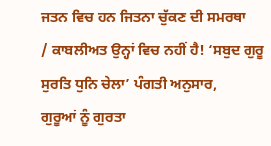ਜਤਨ ਵਿਚ ਹਨ ਜਿਤਨਾ ਚੁੱਕਣ ਦੀ ਸਮਰਥਾ
/ ਕਾਬਲੀਅਤ ਉਨ੍ਹਾਂ ਵਿਚ ਨਹੀਂ ਹੈ! ‘ਸਬੁਦ ਗੁਰੂ ਸੁਰਤਿ ਧੁਨਿ ਚੇਲਾ’ ਪੰਗਤੀ ਅਨੁਸਾਰ,
ਗੁਰੂਆਂ ਨੂੰ ਗੁਰਤਾ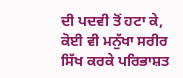ਦੀ ਪਦਵੀ ਤੋਂ ਹਟਾ ਕੇ, ਕੋਈ ਵੀ ਮਨੁੱਖਾ ਸਰੀਰ ਸਿੱਖ ਕਰਕੇ ਪਰਿਭਾਸ਼ਤ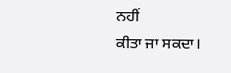ਨਹੀਂ
ਕੀਤਾ ਜਾ ਸਕਦਾ।